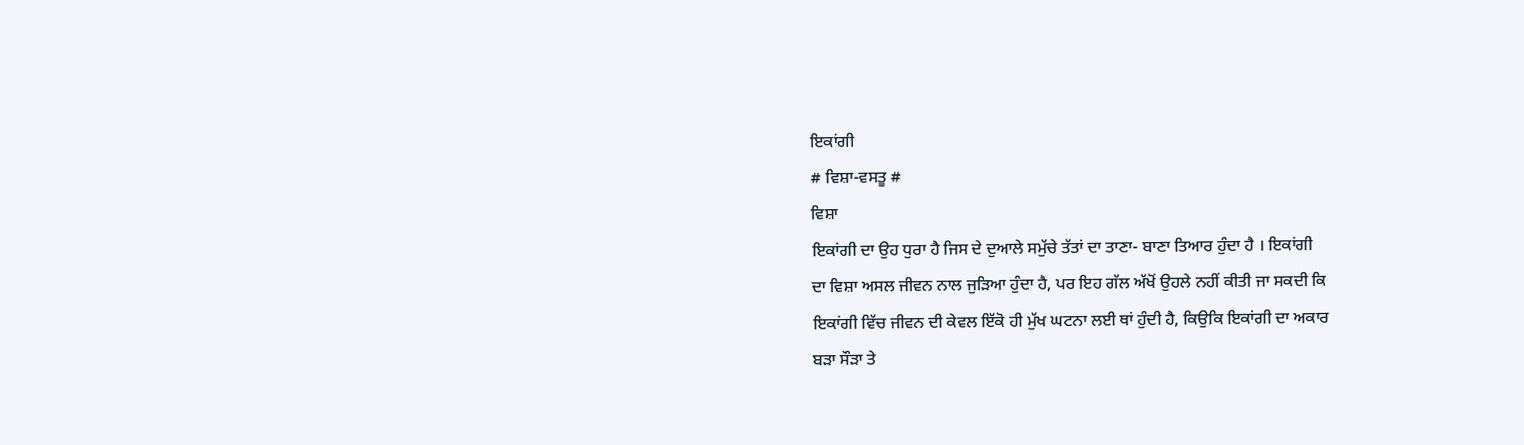ਇਕਾਂਗੀ
# ਵਿਸ਼ਾ-ਵਸਤੂ #
ਵਿਸ਼ਾ
ਇਕਾਂਗੀ ਦਾ ਉਹ ਧੁਰਾ ਹੈ ਜਿਸ ਦੇ ਦੁਆਲੇ ਸਮੁੱਚੇ ਤੱਤਾਂ ਦਾ ਤਾਣਾ- ਬਾਣਾ ਤਿਆਰ ਹੁੰਦਾ ਹੈ । ਇਕਾਂਗੀ
ਦਾ ਵਿਸ਼ਾ ਅਸਲ ਜੀਵਨ ਨਾਲ ਜੁੜਿਆ ਹੁੰਦਾ ਹੈ, ਪਰ ਇਹ ਗੱਲ ਅੱਖੋਂ ਉਹਲੇ ਨਹੀਂ ਕੀਤੀ ਜਾ ਸਕਦੀ ਕਿ
ਇਕਾਂਗੀ ਵਿੱਚ ਜੀਵਨ ਦੀ ਕੇਵਲ ਇੱਕੋ ਹੀ ਮੁੱਖ ਘਟਨਾ ਲਈ ਥਾਂ ਹੁੰਦੀ ਹੈ, ਕਿਉਕਿ ਇਕਾਂਗੀ ਦਾ ਅਕਾਰ
ਬੜਾ ਸੌੜਾ ਤੇ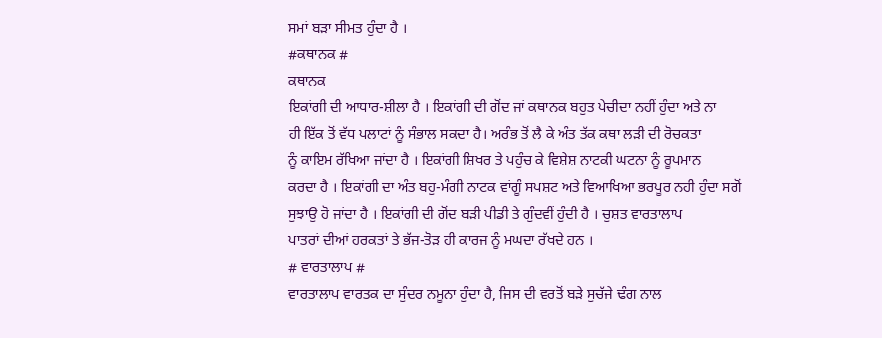ਸਮਾਂ ਬੜਾ ਸੀਮਤ ਹੁੰਦਾ ਹੈ ।
#ਕਥਾਨਕ #
ਕਥਾਨਕ
ਇਕਾਂਗੀ ਦੀ ਆਧਾਰ-ਸ਼ੀਲਾ ਹੈ । ਇਕਾਂਗੀ ਦੀ ਗੋਂਦ ਜਾਂ ਕਥਾਨਕ ਬਹੁਤ ਪੇਚੀਦਾ ਨਹੀਂ ਹੁੰਦਾ ਅਤੇ ਨਾ
ਹੀ ਇੱਕ ਤੋਂ ਵੱਧ ਪਲਾਟਾਂ ਨੂੰ ਸੰਭਾਲ ਸਕਦਾ ਹੈ। ਅਰੰਭ ਤੋਂ ਲੈ ਕੇ ਅੰਤ ਤੱਕ ਕਥਾ ਲੜੀ ਦੀ ਰੋਚਕਤਾ
ਨੂੰ ਕਾਇਮ ਰੱਖਿਆ ਜਾਂਦਾ ਹੈ । ਇਕਾਂਗੀ ਸ਼ਿਖਰ ਤੇ ਪਹੁੰਚ ਕੇ ਵਿਸ਼ੇਸ਼ ਨਾਟਕੀ ਘਟਨਾ ਨੂੰ ਰੂਪਮਾਨ
ਕਰਦਾ ਹੈ । ਇਕਾਂਗੀ ਦਾ ਅੰਤ ਬਹੁ-ਮੰਗੀ ਨਾਟਕ ਵਾਂਗੂੰ ਸਪਸ਼ਟ ਅਤੇ ਵਿਆਖਿਆ ਭਰਪੂਰ ਨਹੀ ਹੁੰਦਾ ਸਗੋਂ
ਸੁਝਾਉ ਹੋ ਜਾਂਦਾ ਹੈ । ਇਕਾਂਗੀ ਦੀ ਗੋਂਦ ਬੜੀ ਪੀਡੀ ਤੇ ਗੁੰਦਵੀਂ ਹੁੰਦੀ ਹੈ । ਚੁਸ਼ਤ ਵਾਰਤਾਲਾਪ
ਪਾਤਰਾਂ ਦੀਆਂ ਹਰਕਤਾਂ ਤੇ ਭੱਜ-ਤੋੜ ਹੀ ਕਾਰਜ ਨੂੰ ਮਘਦਾ ਰੱਖਦੇ ਹਨ ।
# ਵਾਰਤਾਲਾਪ #
ਵਾਰਤਾਲਾਪ ਵਾਰਤਕ ਦਾ ਸੁੰਦਰ ਨਮੂਨਾ ਹੁੰਦਾ ਹੈ, ਜਿਸ ਦੀ ਵਰਤੋਂ ਬੜੇ ਸੁਚੱਜੇ ਢੰਗ ਨਾਲ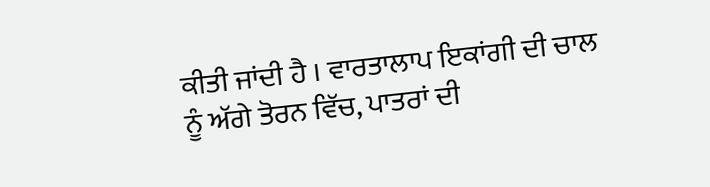ਕੀਤੀ ਜਾਂਦੀ ਹੈ । ਵਾਰਤਾਲਾਪ ਇਕਾਂਗੀ ਦੀ ਚਾਲ ਨੂੰ ਅੱਗੇ ਤੋਰਨ ਵਿੱਚ, ਪਾਤਰਾਂ ਦੀ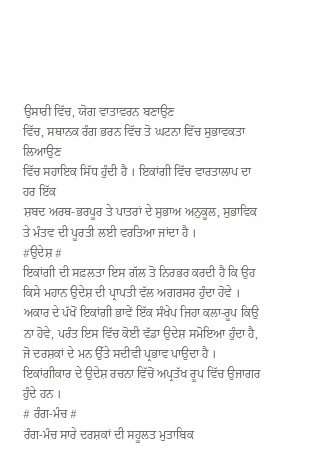ਉਸਾਰੀ ਵਿੱਚ, ਯੋਗ ਵਾਤਾਵਰਨ ਬਣਾਉਣ
ਵਿੱਚ, ਸਥਾਨਕ ਰੰਗ ਭਰਨ ਵਿੱਚ ਤੋ ਘਟਨਾ ਵਿੱਚ ਸੁਭਾਵਕਤਾ ਲਿਆਉਣ
ਵਿੱਚ ਸਹਾਇਕ ਸਿੱਧ ਹੁੰਦੀ ਹੈ । ਇਕਾਂਗੀ ਵਿੱਚ ਵਾਰਤਾਲਾਪ ਦਾ ਹਰ ਇੱਕ
ਸ਼ਬਦ ਅਰਥ-ਭਰਪੂਰ ਤੇ ਪਾਤਰਾਂ ਦੇ ਸੁਭਾਅ ਅਨੁਕੂਲ, ਸੁਭਾਵਿਕ ਤੇ ਮੰਤਵ ਦੀ ਪੂਰਤੀ ਲਈ ਵਰਤਿਆ ਜਾਂਦਾ ਹੈ ।
#ਉਦੇਸ਼ #
ਇਕਾਂਗੀ ਦੀ ਸਫ਼ਲਤਾ ਇਸ ਗੱਲ ਤੋ ਨਿਰਭਰ ਕਰਦੀ ਹੈ ਕਿ ਉਹ ਕਿਸੇ ਮਹਾਨ ਉਦੇਸ਼ ਦੀ ਪ੍ਰਾਪਤੀ ਵੱਲ ਅਗਰਸਰ ਹੁੰਦਾ ਹੋਵੇ । ਅਕਾਰ ਦੇ ਪੱਖੋਂ ਇਕਾਂਗੀ ਭਾਵੇਂ ਇੱਕ ਸੰਖੇਪ ਜਿਹਾ ਕਲਾ-ਰੂਪ ਕਿਉ ਨਾ ਹੋਵੇ, ਪਰੰਤ ਇਸ ਵਿੱਚ ਕੋਈ ਵੱਡਾ ਉਦੇਸ਼ ਸਮੋਇਆ ਹੁੰਦਾ ਹੈ, ਜੋ ਦਰਸ਼ਕਾਂ ਦੇ ਮਨ ਉੱਤੇ ਸਦੀਵੀ ਪ੍ਰਭਾਵ ਪਾਉਦਾ ਹੈ । ਇਕਾਂਗੀਕਾਰ ਦੇ ਉਦੇਸ਼ ਰਚਨਾ ਵਿੱਚੋਂ ਅਪ੍ਰਤੱਖ ਰੂਪ ਵਿੱਚ ਉਜਾਗਰ ਹੁੰਦੇ ਹਨ ।
# ਰੰਗ-ਮੰਚ #
ਰੰਗ-ਮੰਚ ਸਾਰੇ ਦਰਸ਼ਕਾਂ ਦੀ ਸਹੂਲਤ ਮੁਤਾਬਿਕ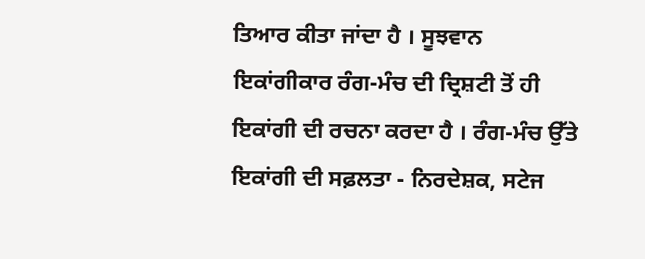ਤਿਆਰ ਕੀਤਾ ਜਾਂਦਾ ਹੈ । ਸੂਝਵਾਨ ਇਕਾਂਗੀਕਾਰ ਰੰਗ-ਮੰਚ ਦੀ ਦ੍ਰਿਸ਼ਟੀ ਤੋਂ ਹੀ ਇਕਾਂਗੀ ਦੀ ਰਚਨਾ ਕਰਦਾ ਹੈ । ਰੰਗ-ਮੰਚ ਉੱਤੇ ਇਕਾਂਗੀ ਦੀ ਸਫ਼ਲਤਾ - ਨਿਰਦੇਸ਼ਕ, ਸਟੇਜ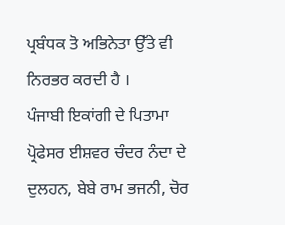ਪ੍ਰਬੰਧਕ ਤੋ ਅਭਿਨੇਤਾ ਉੱਤੇ ਵੀ ਨਿਰਭਰ ਕਰਦੀ ਹੈ ।
ਪੰਜਾਬੀ ਇਕਾਂਗੀ ਦੇ ਪਿਤਾਮਾ ਪ੍ਰੋਫੇਸਰ ਈਸ਼ਵਰ ਚੰਦਰ ਨੰਦਾ ਦੇ ਦੁਲਹਨ, ਬੇਬੇ ਰਾਮ ਭਜਨੀ, ਚੋਰ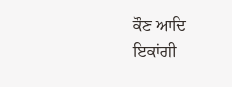ਕੌਣ ਆਦਿ ਇਕਾਂਗੀ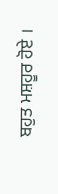ਬਹੁਤ ਮਸ਼ਹੂਰ ਹੋਏ ।